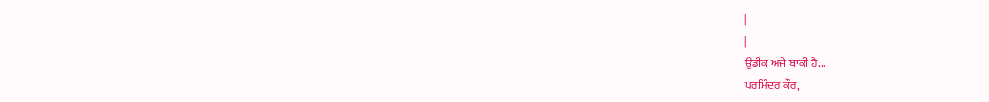|
|
ਉਡੀਕ ਅਜੇ ਬਾਕੀ ਹੈ...
ਪਰਮਿੰਦਰ ਕੌਰ,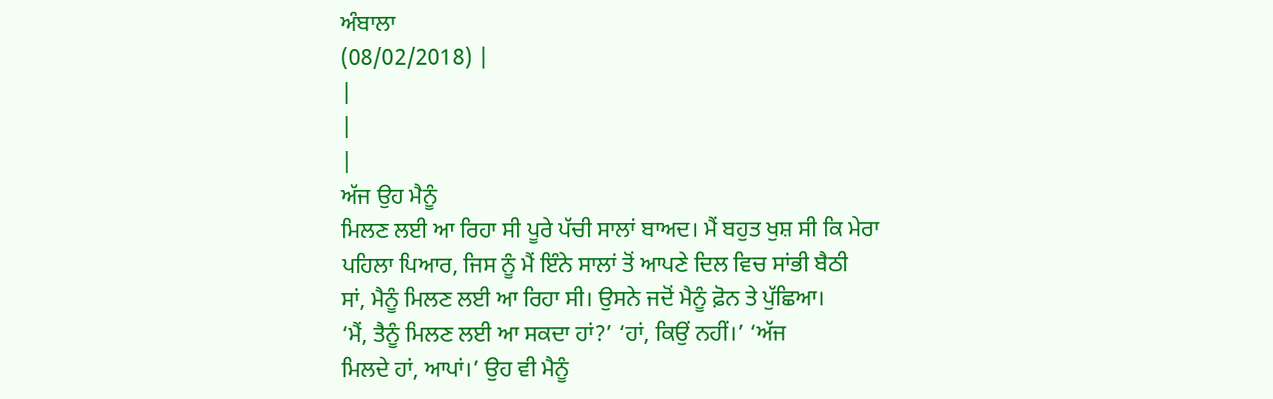ਅੰਬਾਲਾ
(08/02/2018) |
|
|
|
ਅੱਜ ਉਹ ਮੈਨੂੰ
ਮਿਲਣ ਲਈ ਆ ਰਿਹਾ ਸੀ ਪੂਰੇ ਪੱਚੀ ਸਾਲਾਂ ਬਾਅਦ। ਮੈਂ ਬਹੁਤ ਖੁਸ਼ ਸੀ ਕਿ ਮੇਰਾ
ਪਹਿਲਾ ਪਿਆਰ, ਜਿਸ ਨੂੰ ਮੈਂ ਇੰਨੇ ਸਾਲਾਂ ਤੋਂ ਆਪਣੇ ਦਿਲ ਵਿਚ ਸਾਂਭੀ ਬੈਠੀ
ਸਾਂ, ਮੈਨੂੰ ਮਿਲਣ ਲਈ ਆ ਰਿਹਾ ਸੀ। ਉਸਨੇ ਜਦੋਂ ਮੈਨੂੰ ਫ਼ੋਨ ਤੇ ਪੁੱਛਿਆ।
‘ਮੈਂ, ਤੈਨੂੰ ਮਿਲਣ ਲਈ ਆ ਸਕਦਾ ਹਾਂ?’ ‘ਹਾਂ, ਕਿਉਂ ਨਹੀਂ।’ ‘ਅੱਜ
ਮਿਲਦੇ ਹਾਂ, ਆਪਾਂ।’ ਉਹ ਵੀ ਮੈਨੂੰ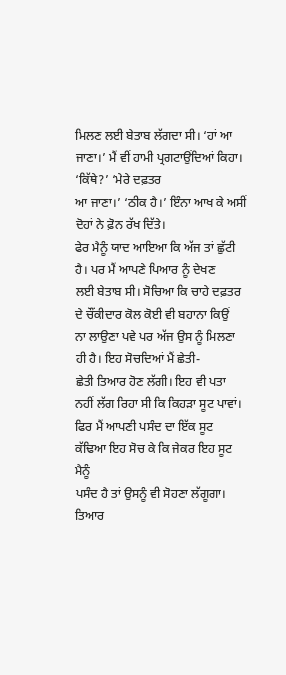ਮਿਲਣ ਲਈ ਬੇਤਾਬ ਲੱਗਦਾ ਸੀ। ‘ਹਾਂ ਆ
ਜਾਣਾ।’ ਮੈਂ ਵੀਂ ਹਾਮੀ ਪ੍ਰਗਟਾਉਂਦਿਆਂ ਕਿਹਾ। ‘ਕਿੱਥੇ?’ ‘ਮੇਰੇ ਦਫ਼ਤਰ
ਆ ਜਾਣਾ।’ ‘ਠੀਕ ਹੈ।’ ਇੰਨਾ ਆਖ ਕੇ ਅਸੀਂ ਦੋਹਾਂ ਨੇ ਫ਼ੋਨ ਰੱਖ ਦਿੱਤੇ।
ਫੇਰ ਮੈਨੂੰ ਯਾਦ ਆਇਆ ਕਿ ਅੱਜ ਤਾਂ ਛੁੱਟੀ ਹੈ। ਪਰ ਮੈਂ ਆਪਣੇ ਪਿਆਰ ਨੂੰ ਦੇਖਣ
ਲਈ ਬੇਤਾਬ ਸੀ। ਸੋਚਿਆ ਕਿ ਚਾਹੇ ਦਫ਼ਤਰ ਦੇ ਚੌਂਕੀਦਾਰ ਕੋਲ ਕੋਈ ਵੀ ਬਹਾਨਾ ਕਿਉਂ
ਨਾ ਲਾਉਣਾ ਪਵੇ ਪਰ ਅੱਜ ਉਸ ਨੂੰ ਮਿਲਣਾ ਹੀ ਹੈ। ਇਹ ਸੋਚਦਿਆਂ ਮੈਂ ਛੇਤੀ-
ਛੇਤੀ ਤਿਆਰ ਹੋਣ ਲੱਗੀ। ਇਹ ਵੀ ਪਤਾ ਨਹੀਂ ਲੱਗ ਰਿਹਾ ਸੀ ਕਿ ਕਿਹੜਾ ਸੂਟ ਪਾਵਾਂ।
ਫਿਰ ਮੈਂ ਆਪਣੀ ਪਸੰਦ ਦਾ ਇੱਕ ਸੂਟ ਕੱਢਿਆ ਇਹ ਸੋਚ ਕੇ ਕਿ ਜੇਕਰ ਇਹ ਸੂਟ ਮੈਨੂੰ
ਪਸੰਦ ਹੈ ਤਾਂ ਉਸਨੂੰ ਵੀ ਸੋਹਣਾ ਲੱਗੂਗਾ। ਤਿਆਰ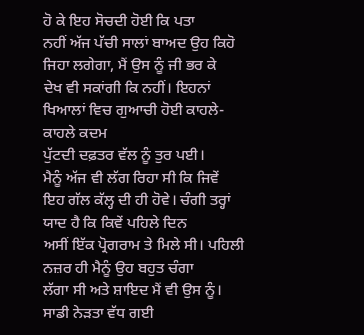ਹੋ ਕੇ ਇਹ ਸੋਚਦੀ ਹੋਈ ਕਿ ਪਤਾ
ਨਹੀਂ ਅੱਜ ਪੱਚੀ ਸਾਲਾਂ ਬਾਅਦ ਉਹ ਕਿਹੋ ਜਿਹਾ ਲਗੇਗਾ, ਮੈਂ ਉਸ ਨੂੰ ਜੀ ਭਰ ਕੇ
ਦੇਖ ਵੀ ਸਕਾਂਗੀ ਕਿ ਨਹੀਂ। ਇਹਨਾਂ ਖਿਆਲਾਂ ਵਿਚ ਗੁਆਚੀ ਹੋਈ ਕਾਹਲੇ- ਕਾਹਲੇ ਕਦਮ
ਪੁੱਟਦੀ ਦਫ਼ਤਰ ਵੱਲ ਨੂੰ ਤੁਰ ਪਈ।
ਮੈਨੂੰ ਅੱਜ ਵੀ ਲੱਗ ਰਿਹਾ ਸੀ ਕਿ ਜਿਵੇਂ
ਇਹ ਗੱਲ ਕੱਲ੍ਹ ਦੀ ਹੀ ਹੋਵੇ। ਚੰਗੀ ਤਰ੍ਹਾਂ ਯਾਦ ਹੈ ਕਿ ਕਿਵੇਂ ਪਹਿਲੇ ਦਿਨ
ਅਸੀਂ ਇੱਕ ਪ੍ਰੋਗਰਾਮ ਤੇ ਮਿਲੇ ਸੀ। ਪਹਿਲੀ ਨਜ਼ਰ ਹੀ ਮੈਨੂੰ ਉਹ ਬਹੁਤ ਚੰਗਾ
ਲੱਗਾ ਸੀ ਅਤੇ ਸ਼ਾਇਦ ਮੈਂ ਵੀ ਉਸ ਨੂੰ।
ਸਾਡੀ ਨੇੜਤਾ ਵੱਧ ਗਈ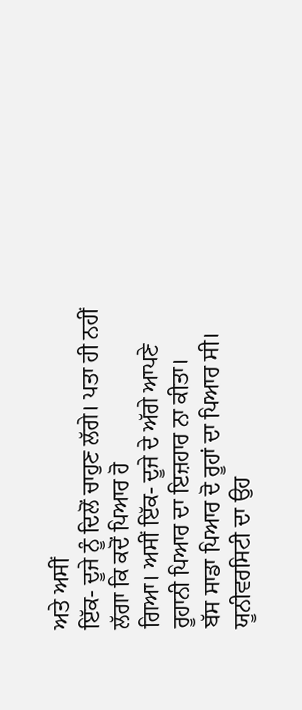ਅਤੇ ਅਸੀਂ
ਇੱਕ- ਦੂਜੇ ਨੂੰ ਦਿਲੋਂ ਚਾਹੁਣ ਲੱਗੇ। ਪਤਾ ਹੀ ਨਹੀਂ ਲੱਗਾ ਕਿ ਕਦੋਂ ਪਿਆਰ ਹੋ
ਗਿਆ। ਅਸੀਂ ਇੱਕ- ਦੂਜੇ ਦੇ ਅੱਗੇ ਆਪਣੇ ਰੂਹਾਨੀ ਪਿਆਰ ਦਾ ਇਜ਼ਹਾਰ ਨਾ ਕੀਤਾ।
ਬੱਸ ਸਾਡਾ ਪਿਆਰ ਦੋ ਰੂਹਾਂ ਦਾ ਪਿਆਰ ਸੀ। ਯੂਨੀਵਰਸਿਟੀ ਦਾ ਉਹ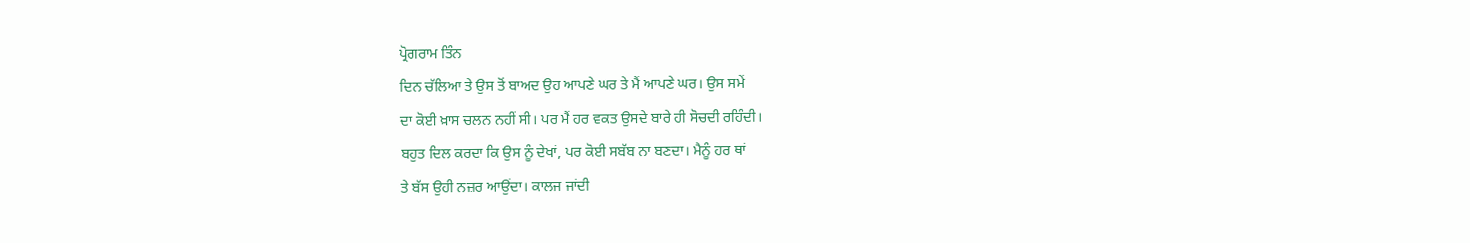ਪ੍ਰੋਗਰਾਮ ਤਿੰਨ
ਦਿਨ ਚੱਲਿਆ ਤੇ ਉਸ ਤੋਂ ਬਾਅਦ ਉਹ ਆਪਣੇ ਘਰ ਤੇ ਮੈਂ ਆਪਣੇ ਘਰ। ਉਸ ਸਮੇਂ
ਦਾ ਕੋਈ ਖ਼ਾਸ ਚਲਨ ਨਹੀਂ ਸੀ। ਪਰ ਮੈਂ ਹਰ ਵਕਤ ਉਸਦੇ ਬਾਰੇ ਹੀ ਸੋਚਦੀ ਰਹਿੰਦੀ।
ਬਹੁਤ ਦਿਲ ਕਰਦਾ ਕਿ ਉਸ ਨੂੰ ਦੇਖਾਂ, ਪਰ ਕੋਈ ਸਬੱਬ ਨਾ ਬਣਦਾ। ਮੈਨੂੰ ਹਰ ਥਾਂ
ਤੇ ਬੱਸ ਉਹੀ ਨਜ਼ਰ ਆਉਂਦਾ। ਕਾਲਜ ਜਾਂਦੀ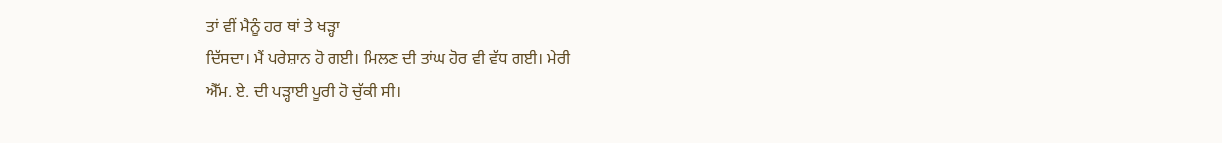ਤਾਂ ਵੀਂ ਮੈਨੂੰ ਹਰ ਥਾਂ ਤੇ ਖੜ੍ਹਾ
ਦਿੱਸਦਾ। ਮੈਂ ਪਰੇਸ਼ਾਨ ਹੋ ਗਈ। ਮਿਲਣ ਦੀ ਤਾਂਘ ਹੋਰ ਵੀ ਵੱਧ ਗਈ। ਮੇਰੀ
ਐੱਮ. ਏ. ਦੀ ਪੜ੍ਹਾਈ ਪੂਰੀ ਹੋ ਚੁੱਕੀ ਸੀ।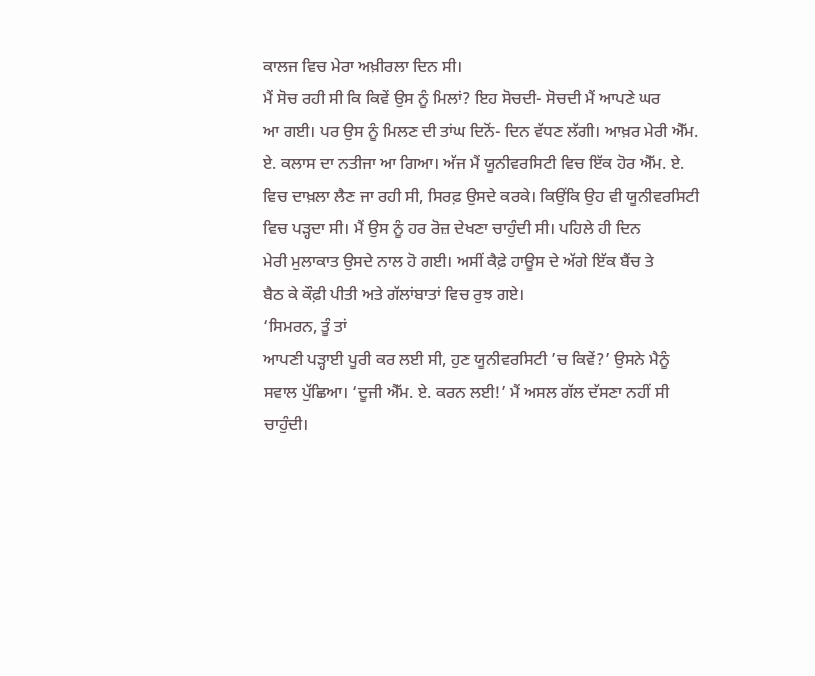ਕਾਲਜ ਵਿਚ ਮੇਰਾ ਅਖ਼ੀਰਲਾ ਦਿਨ ਸੀ।
ਮੈਂ ਸੋਚ ਰਹੀ ਸੀ ਕਿ ਕਿਵੇਂ ਉਸ ਨੂੰ ਮਿਲਾਂ? ਇਹ ਸੋਚਦੀ- ਸੋਚਦੀ ਮੈਂ ਆਪਣੇ ਘਰ
ਆ ਗਈ। ਪਰ ਉਸ ਨੂੰ ਮਿਲਣ ਦੀ ਤਾਂਘ ਦਿਨੋਂ- ਦਿਨ ਵੱਧਣ ਲੱਗੀ। ਆਖ਼ਰ ਮੇਰੀ ਐੱਮ.
ਏ. ਕਲਾਸ ਦਾ ਨਤੀਜਾ ਆ ਗਿਆ। ਅੱਜ ਮੈਂ ਯੂਨੀਵਰਸਿਟੀ ਵਿਚ ਇੱਕ ਹੋਰ ਐੱਮ. ਏ.
ਵਿਚ ਦਾਖ਼ਲਾ ਲੈਣ ਜਾ ਰਹੀ ਸੀ, ਸਿਰਫ਼ ਉਸਦੇ ਕਰਕੇ। ਕਿਉਂਕਿ ਉਹ ਵੀ ਯੂਨੀਵਰਸਿਟੀ
ਵਿਚ ਪੜ੍ਹਦਾ ਸੀ। ਮੈਂ ਉਸ ਨੂੰ ਹਰ ਰੋਜ਼ ਦੇਖਣਾ ਚਾਹੁੰਦੀ ਸੀ। ਪਹਿਲੇ ਹੀ ਦਿਨ
ਮੇਰੀ ਮੁਲਾਕਾਤ ਉਸਦੇ ਨਾਲ ਹੋ ਗਈ। ਅਸੀਂ ਕੈਫ਼ੇ ਹਾਊਸ ਦੇ ਅੱਗੇ ਇੱਕ ਬੈਂਚ ਤੇ
ਬੈਠ ਕੇ ਕੌਫ਼ੀ ਪੀਤੀ ਅਤੇ ਗੱਲਾਂਬਾਤਾਂ ਵਿਚ ਰੁਝ ਗਏ।
‘ਸਿਮਰਨ, ਤੂੰ ਤਾਂ
ਆਪਣੀ ਪੜ੍ਹਾਈ ਪੂਰੀ ਕਰ ਲਈ ਸੀ, ਹੁਣ ਯੂਨੀਵਰਸਿਟੀ ’ਚ ਕਿਵੇਂ?’ ਉਸਨੇ ਮੈਨੂੰ
ਸਵਾਲ ਪੁੱਛਿਆ। ‘ਦੂਜੀ ਐੱਮ. ਏ. ਕਰਨ ਲਈ!’ ਮੈਂ ਅਸਲ ਗੱਲ ਦੱਸਣਾ ਨਹੀਂ ਸੀ
ਚਾਹੁੰਦੀ।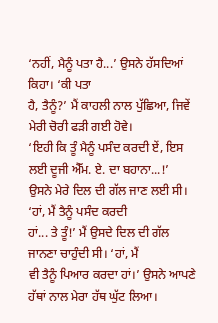‘ਨਹੀਂ, ਮੈਨੂੰ ਪਤਾ ਹੈ...’ ਉਸਨੇ ਹੱਸਦਿਆਂ ਕਿਹਾ। ‘ਕੀ ਪਤਾ
ਹੈ, ਤੈਨੂੰ?’ ਮੈਂ ਕਾਹਲੀ ਨਾਲ ਪੁੱਛਿਆ, ਜਿਵੇਂ ਮੇਰੀ ਚੋਰੀ ਫੜੀ ਗਈ ਹੋਵੇ।
‘ਇਹੀ ਕਿ ਤੂੰ ਮੈਨੂੰ ਪਸੰਦ ਕਰਦੀ ਏਂ, ਇਸ ਲਈ ਦੂਜੀ ਐੱਮ. ਏ. ਦਾ ਬਹਾਨਾ...!’
ਉਸਨੇ ਮੇਰੇ ਦਿਲ ਦੀ ਗੱਲ ਜਾਣ ਲਈ ਸੀ। ‘ਹਾਂ, ਮੈਂ ਤੈਨੂੰ ਪਸੰਦ ਕਰਦੀ
ਹਾਂ... ਤੇ ਤੂੰ!’ ਮੈਂ ਉਸਦੇ ਦਿਲ ਦੀ ਗੱਲ ਜਾਨਣਾ ਚਾਹੁੰਦੀ ਸੀ। ‘ਹਾਂ, ਮੈਂ
ਵੀ ਤੈਨੂੰ ਪਿਆਰ ਕਰਦਾ ਹਾਂ।’ ਉਸਨੇ ਆਪਣੇ ਹੱਥਾਂ ਨਾਲ ਮੇਰਾ ਹੱਥ ਘੁੱਟ ਲਿਆ।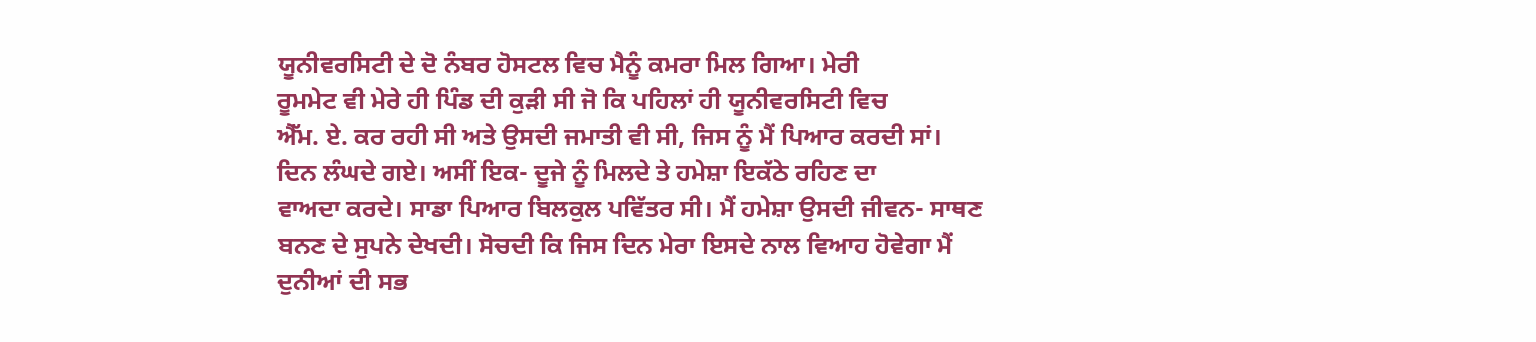ਯੂਨੀਵਰਸਿਟੀ ਦੇ ਦੋ ਨੰਬਰ ਹੋਸਟਲ ਵਿਚ ਮੈਨੂੰ ਕਮਰਾ ਮਿਲ ਗਿਆ। ਮੇਰੀ
ਰੂਮਮੇਟ ਵੀ ਮੇਰੇ ਹੀ ਪਿੰਡ ਦੀ ਕੁੜੀ ਸੀ ਜੋ ਕਿ ਪਹਿਲਾਂ ਹੀ ਯੂਨੀਵਰਸਿਟੀ ਵਿਚ
ਐੱਮ. ਏ. ਕਰ ਰਹੀ ਸੀ ਅਤੇ ਉਸਦੀ ਜਮਾਤੀ ਵੀ ਸੀ, ਜਿਸ ਨੂੰ ਮੈਂ ਪਿਆਰ ਕਰਦੀ ਸਾਂ।
ਦਿਨ ਲੰਘਦੇ ਗਏ। ਅਸੀਂ ਇਕ- ਦੂਜੇ ਨੂੰ ਮਿਲਦੇ ਤੇ ਹਮੇਸ਼ਾ ਇਕੱਠੇ ਰਹਿਣ ਦਾ
ਵਾਅਦਾ ਕਰਦੇ। ਸਾਡਾ ਪਿਆਰ ਬਿਲਕੁਲ ਪਵਿੱਤਰ ਸੀ। ਮੈਂ ਹਮੇਸ਼ਾ ਉਸਦੀ ਜੀਵਨ- ਸਾਥਣ
ਬਨਣ ਦੇ ਸੁਪਨੇ ਦੇਖਦੀ। ਸੋਚਦੀ ਕਿ ਜਿਸ ਦਿਨ ਮੇਰਾ ਇਸਦੇ ਨਾਲ ਵਿਆਹ ਹੋਵੇਗਾ ਮੈਂ
ਦੁਨੀਆਂ ਦੀ ਸਭ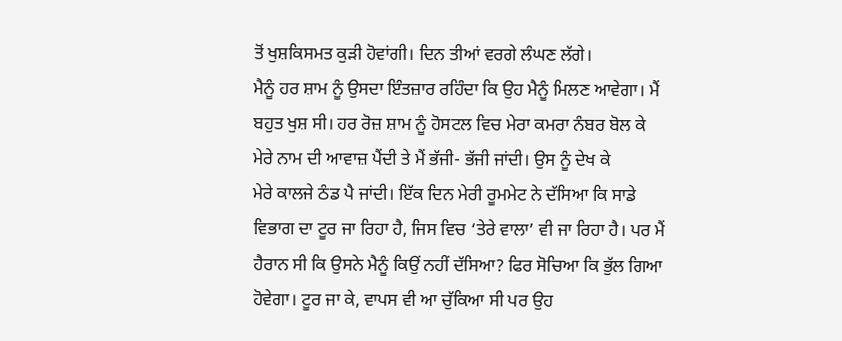ਤੋਂ ਖੁਸ਼ਕਿਸਮਤ ਕੁੜੀ ਹੋਵਾਂਗੀ। ਦਿਨ ਤੀਆਂ ਵਰਗੇ ਲੰਘਣ ਲੱਗੇ।
ਮੈਨੂੰ ਹਰ ਸ਼ਾਮ ਨੂੰ ਉਸਦਾ ਇੰਤਜ਼ਾਰ ਰਹਿੰਦਾ ਕਿ ਉਹ ਮੈਨੂੰ ਮਿਲਣ ਆਵੇਗਾ। ਮੈਂ
ਬਹੁਤ ਖੁਸ਼ ਸੀ। ਹਰ ਰੋਜ਼ ਸ਼ਾਮ ਨੂੰ ਹੋਸਟਲ ਵਿਚ ਮੇਰਾ ਕਮਰਾ ਨੰਬਰ ਬੋਲ ਕੇ
ਮੇਰੇ ਨਾਮ ਦੀ ਆਵਾਜ਼ ਪੈਂਦੀ ਤੇ ਮੈਂ ਭੱਜੀ- ਭੱਜੀ ਜਾਂਦੀ। ਉਸ ਨੂੰ ਦੇਖ ਕੇ
ਮੇਰੇ ਕਾਲਜੇ ਠੰਡ ਪੈ ਜਾਂਦੀ। ਇੱਕ ਦਿਨ ਮੇਰੀ ਰੂਮਮੇਟ ਨੇ ਦੱਸਿਆ ਕਿ ਸਾਡੇ
ਵਿਭਾਗ ਦਾ ਟੂਰ ਜਾ ਰਿਹਾ ਹੈ, ਜਿਸ ਵਿਚ ‘ਤੇਰੇ ਵਾਲਾ’ ਵੀ ਜਾ ਰਿਹਾ ਹੈ। ਪਰ ਮੈਂ
ਹੈਰਾਨ ਸੀ ਕਿ ਉਸਨੇ ਮੈਨੂੰ ਕਿਉਂ ਨਹੀਂ ਦੱਸਿਆ? ਫਿਰ ਸੋਚਿਆ ਕਿ ਭੁੱਲ ਗਿਆ
ਹੋਵੇਗਾ। ਟੂਰ ਜਾ ਕੇ, ਵਾਪਸ ਵੀ ਆ ਚੁੱਕਿਆ ਸੀ ਪਰ ਉਹ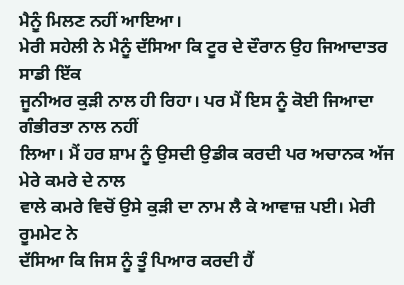ਮੈਨੂੰ ਮਿਲਣ ਨਹੀਂ ਆਇਆ।
ਮੇਰੀ ਸਹੇਲੀ ਨੇ ਮੈਨੂੰ ਦੱਸਿਆ ਕਿ ਟੂਰ ਦੇ ਦੌਰਾਨ ਉਹ ਜਿਆਦਾਤਰ ਸਾਡੀ ਇੱਕ
ਜੂਨੀਅਰ ਕੁੜੀ ਨਾਲ ਹੀ ਰਿਹਾ। ਪਰ ਮੈਂ ਇਸ ਨੂੰ ਕੋਈ ਜਿਆਦਾ ਗੰਭੀਰਤਾ ਨਾਲ ਨਹੀਂ
ਲਿਆ। ਮੈਂ ਹਰ ਸ਼ਾਮ ਨੂੰ ਉਸਦੀ ਉਡੀਕ ਕਰਦੀ ਪਰ ਅਚਾਨਕ ਅੱਜ ਮੇਰੇ ਕਮਰੇ ਦੇ ਨਾਲ
ਵਾਲੇ ਕਮਰੇ ਵਿਚੋਂ ਉਸੇ ਕੁੜੀ ਦਾ ਨਾਮ ਲੈ ਕੇ ਆਵਾਜ਼ ਪਈ। ਮੇਰੀ ਰੂਮਮੇਟ ਨੇ
ਦੱਸਿਆ ਕਿ ਜਿਸ ਨੂੰ ਤੂੰ ਪਿਆਰ ਕਰਦੀ ਹੈਂ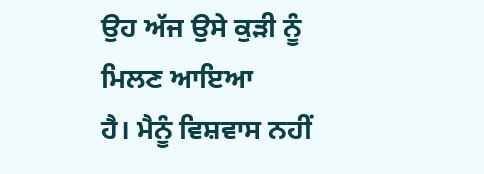ਉਹ ਅੱਜ ਉਸੇ ਕੁੜੀ ਨੂੰ ਮਿਲਣ ਆਇਆ
ਹੈ। ਮੈਨੂੰ ਵਿਸ਼ਵਾਸ ਨਹੀਂ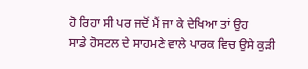ਹੋ ਰਿਹਾ ਸੀ ਪਰ ਜਦੋਂ ਮੈਂ ਜਾ ਕੇ ਦੇਖਿਆ ਤਾਂ ਉਹ
ਸਾਡੇ ਹੋਸਟਲ ਦੇ ਸਾਹਮਣੇ ਵਾਲੇ ਪਾਰਕ ਵਿਚ ਉਸੇ ਕੁੜੀ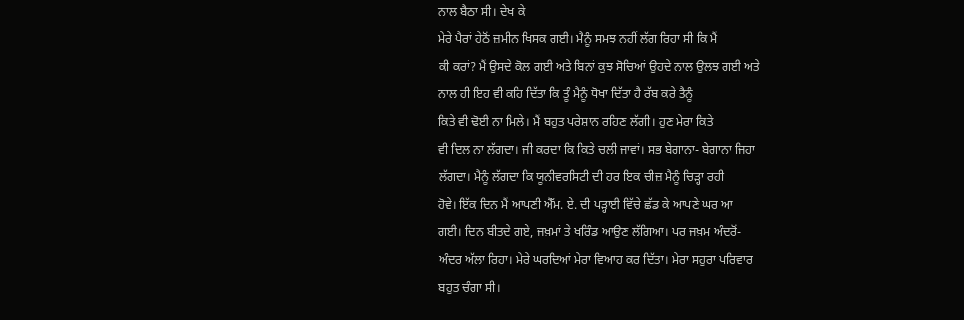ਨਾਲ ਬੈਠਾ ਸੀ। ਦੇਖ ਕੇ
ਮੇਰੇ ਪੈਰਾਂ ਹੇਠੋਂ ਜ਼ਮੀਨ ਖਿਸਕ ਗਈ। ਮੈਨੂੰ ਸਮਝ ਨਹੀਂ ਲੱਗ ਰਿਹਾ ਸੀ ਕਿ ਮੈਂ
ਕੀ ਕਰਾਂ? ਮੈਂ ਉਸਦੇ ਕੋਲ ਗਈ ਅਤੇ ਬਿਨਾਂ ਕੁਝ ਸੋਚਿਆਂ ਉਹਦੇ ਨਾਲ ਉਲਝ ਗਈ ਅਤੇ
ਨਾਲ ਹੀ ਇਹ ਵੀ ਕਹਿ ਦਿੱਤਾ ਕਿ ਤੂੰ ਮੈਨੂੰ ਧੋਖਾ ਦਿੱਤਾ ਹੈ ਰੱਬ ਕਰੇ ਤੈਨੂੰ
ਕਿਤੇ ਵੀ ਢੋਈ ਨਾ ਮਿਲੇ। ਮੈਂ ਬਹੁਤ ਪਰੇਸ਼ਾਨ ਰਹਿਣ ਲੱਗੀ। ਹੁਣ ਮੇਰਾ ਕਿਤੇ
ਵੀ ਦਿਲ ਨਾ ਲੱਗਦਾ। ਜੀ ਕਰਦਾ ਕਿ ਕਿਤੇ ਚਲੀ ਜਾਵਾਂ। ਸਭ ਬੇਗਾਨਾ- ਬੇਗਾਨਾ ਜਿਹਾ
ਲੱਗਦਾ। ਮੈਨੂੰ ਲੱਗਦਾ ਕਿ ਯੂਨੀਵਰਸਿਟੀ ਦੀ ਹਰ ਇਕ ਚੀਜ਼ ਮੈਨੂੰ ਚਿੜ੍ਹਾ ਰਹੀ
ਹੋਵੇ। ਇੱਕ ਦਿਨ ਮੈਂ ਆਪਣੀ ਐੱਮ. ਏ. ਦੀ ਪੜ੍ਹਾਈ ਵਿੱਚੇ ਛੱਡ ਕੇ ਆਪਣੇ ਘਰ ਆ
ਗਈ। ਦਿਨ ਬੀਤਦੇ ਗਏ, ਜਖ਼ਮਾਂ ਤੇ ਖਰਿੰਡ ਆਉਣ ਲੱਗਿਆ। ਪਰ ਜਖ਼ਮ ਅੰਦਰੋਂ-
ਅੰਦਰ ਅੱਲਾ ਰਿਹਾ। ਮੇਰੇ ਘਰਦਿਆਂ ਮੇਰਾ ਵਿਆਹ ਕਰ ਦਿੱਤਾ। ਮੇਰਾ ਸਹੁਰਾ ਪਰਿਵਾਰ
ਬਹੁਤ ਚੰਗਾ ਸੀ।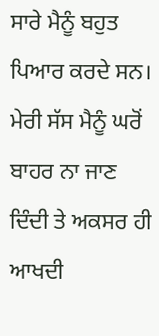ਸਾਰੇ ਮੈਨੂੰ ਬਹੁਤ ਪਿਆਰ ਕਰਦੇ ਸਨ। ਮੇਰੀ ਸੱਸ ਮੈਨੂੰ ਘਰੋਂ
ਬਾਹਰ ਨਾ ਜਾਣ ਦਿੰਦੀ ਤੇ ਅਕਸਰ ਹੀ ਆਖਦੀ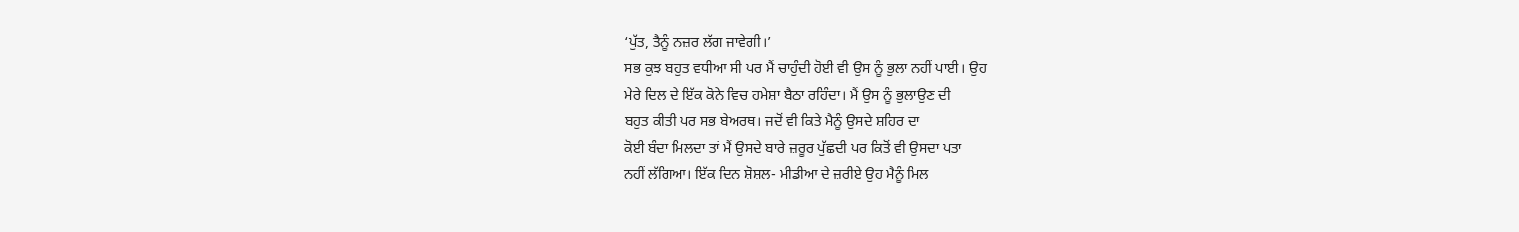‘ਪੁੱਤ, ਤੈਨੂੰ ਨਜ਼ਰ ਲੱਗ ਜਾਵੇਗੀ।’
ਸਭ ਕੁਝ ਬਹੁਤ ਵਧੀਆ ਸੀ ਪਰ ਮੈਂ ਚਾਹੁੰਦੀ ਹੋਈ ਵੀ ਉਸ ਨੂੰ ਭੁਲਾ ਨਹੀਂ ਪਾਈ। ਉਹ
ਮੇਰੇ ਦਿਲ ਦੇ ਇੱਕ ਕੋਨੇ ਵਿਚ ਹਮੇਸ਼ਾ ਬੈਠਾ ਰਹਿੰਦਾ। ਮੈਂ ਉਸ ਨੂੰ ਭੁਲਾਉਣ ਦੀ
ਬਹੁਤ ਕੀਤੀ ਪਰ ਸਭ ਬੇਅਰਥ। ਜਦੋਂ ਵੀ ਕਿਤੇ ਮੈਨੂੰ ਉਸਦੇ ਸ਼ਹਿਰ ਦਾ
ਕੋਈ ਬੰਦਾ ਮਿਲਦਾ ਤਾਂ ਮੈਂ ਉਸਦੇ ਬਾਰੇ ਜ਼ਰੂਰ ਪੁੱਛਦੀ ਪਰ ਕਿਤੋਂ ਵੀ ਉਸਦਾ ਪਤਾ
ਨਹੀਂ ਲੱਗਿਆ। ਇੱਕ ਦਿਨ ਸ਼ੋਸ਼ਲ- ਮੀਡੀਆ ਦੇ ਜ਼ਰੀਏ ਉਹ ਮੈਨੂੰ ਮਿਲ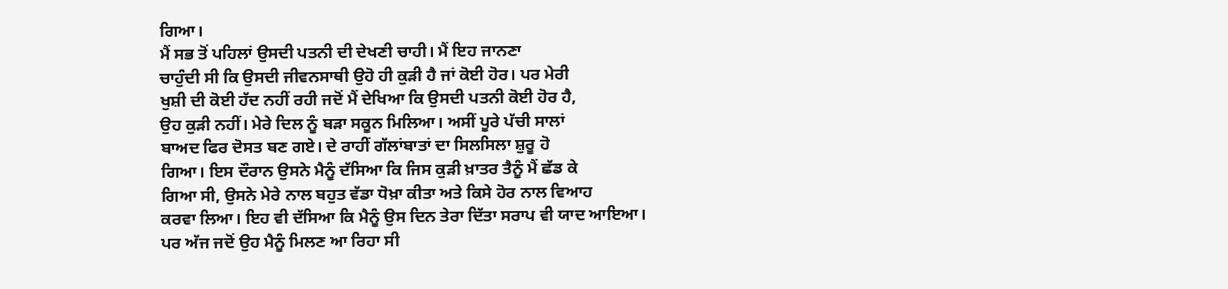ਗਿਆ।
ਮੈਂ ਸਭ ਤੋਂ ਪਹਿਲਾਂ ਉਸਦੀ ਪਤਨੀ ਦੀ ਦੇਖਣੀ ਚਾਹੀ। ਮੈਂ ਇਹ ਜਾਨਣਾ
ਚਾਹੁੰਦੀ ਸੀ ਕਿ ਉਸਦੀ ਜੀਵਨਸਾਥੀ ਉਹੋ ਹੀ ਕੁੜੀ ਹੈ ਜਾਂ ਕੋਈ ਹੋਰ। ਪਰ ਮੇਰੀ
ਖੁਸ਼ੀ ਦੀ ਕੋਈ ਹੱਦ ਨਹੀਂ ਰਹੀ ਜਦੋਂ ਮੈਂ ਦੇਖਿਆ ਕਿ ਉਸਦੀ ਪਤਨੀ ਕੋਈ ਹੋਰ ਹੈ,
ਉਹ ਕੁੜੀ ਨਹੀਂ। ਮੇਰੇ ਦਿਲ ਨੂੰ ਬੜਾ ਸਕੂਨ ਮਿਲਿਆ। ਅਸੀਂ ਪੂਰੇ ਪੱਚੀ ਸਾਲਾਂ
ਬਾਅਦ ਫਿਰ ਦੋਸਤ ਬਣ ਗਏ। ਦੇ ਰਾਹੀਂ ਗੱਲਾਂਬਾਤਾਂ ਦਾ ਸਿਲਸਿਲਾ ਸ਼ੁਰੂ ਹੋ
ਗਿਆ। ਇਸ ਦੌਰਾਨ ਉਸਨੇ ਮੈਨੂੰ ਦੱਸਿਆ ਕਿ ਜਿਸ ਕੁੜੀ ਖ਼ਾਤਰ ਤੈਨੂੰ ਮੈਂ ਛੱਡ ਕੇ
ਗਿਆ ਸੀ, ਉਸਨੇ ਮੇਰੇ ਨਾਲ ਬਹੁਤ ਵੱਡਾ ਧੋਖ਼ਾ ਕੀਤਾ ਅਤੇ ਕਿਸੇ ਹੋਰ ਨਾਲ ਵਿਆਹ
ਕਰਵਾ ਲਿਆ। ਇਹ ਵੀ ਦੱਸਿਆ ਕਿ ਮੈਨੂੰ ਉਸ ਦਿਨ ਤੇਰਾ ਦਿੱਤਾ ਸਰਾਪ ਵੀ ਯਾਦ ਆਇਆ।
ਪਰ ਅੱਜ ਜਦੋਂ ਉਹ ਮੈਨੂੰ ਮਿਲਣ ਆ ਰਿਹਾ ਸੀ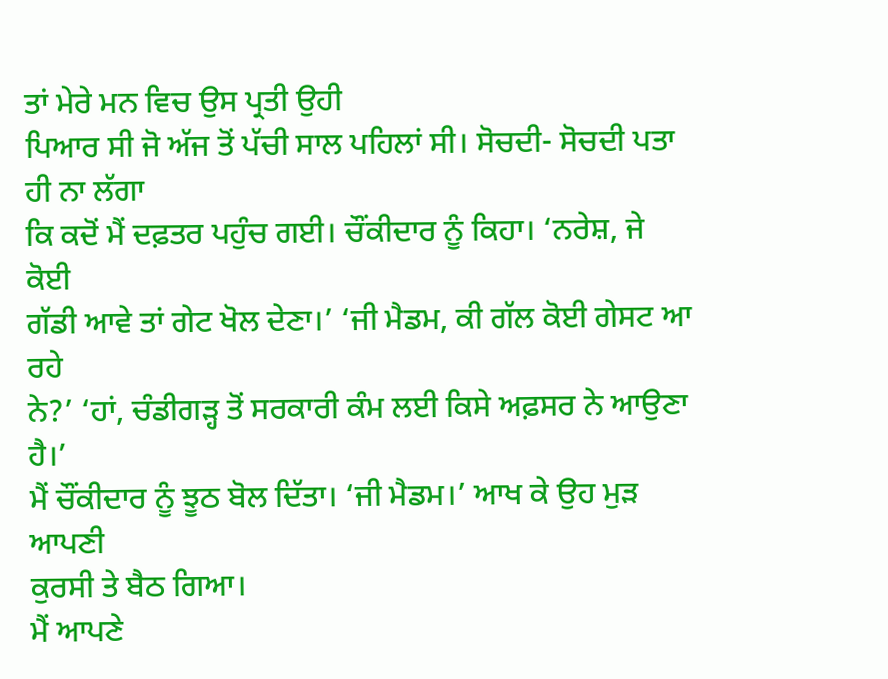ਤਾਂ ਮੇਰੇ ਮਨ ਵਿਚ ਉਸ ਪ੍ਰਤੀ ਉਹੀ
ਪਿਆਰ ਸੀ ਜੋ ਅੱਜ ਤੋਂ ਪੱਚੀ ਸਾਲ ਪਹਿਲਾਂ ਸੀ। ਸੋਚਦੀ- ਸੋਚਦੀ ਪਤਾ ਹੀ ਨਾ ਲੱਗਾ
ਕਿ ਕਦੋਂ ਮੈਂ ਦਫ਼ਤਰ ਪਹੁੰਚ ਗਈ। ਚੌਂਕੀਦਾਰ ਨੂੰ ਕਿਹਾ। ‘ਨਰੇਸ਼, ਜੇ ਕੋਈ
ਗੱਡੀ ਆਵੇ ਤਾਂ ਗੇਟ ਖੋਲ ਦੇਣਾ।’ ‘ਜੀ ਮੈਡਮ, ਕੀ ਗੱਲ ਕੋਈ ਗੇਸਟ ਆ ਰਹੇ
ਨੇ?’ ‘ਹਾਂ, ਚੰਡੀਗੜ੍ਹ ਤੋਂ ਸਰਕਾਰੀ ਕੰਮ ਲਈ ਕਿਸੇ ਅਫ਼ਸਰ ਨੇ ਆਉਣਾ ਹੈ।’
ਮੈਂ ਚੌਂਕੀਦਾਰ ਨੂੰ ਝੂਠ ਬੋਲ ਦਿੱਤਾ। ‘ਜੀ ਮੈਡਮ।’ ਆਖ ਕੇ ਉਹ ਮੁੜ ਆਪਣੀ
ਕੁਰਸੀ ਤੇ ਬੈਠ ਗਿਆ।
ਮੈਂ ਆਪਣੇ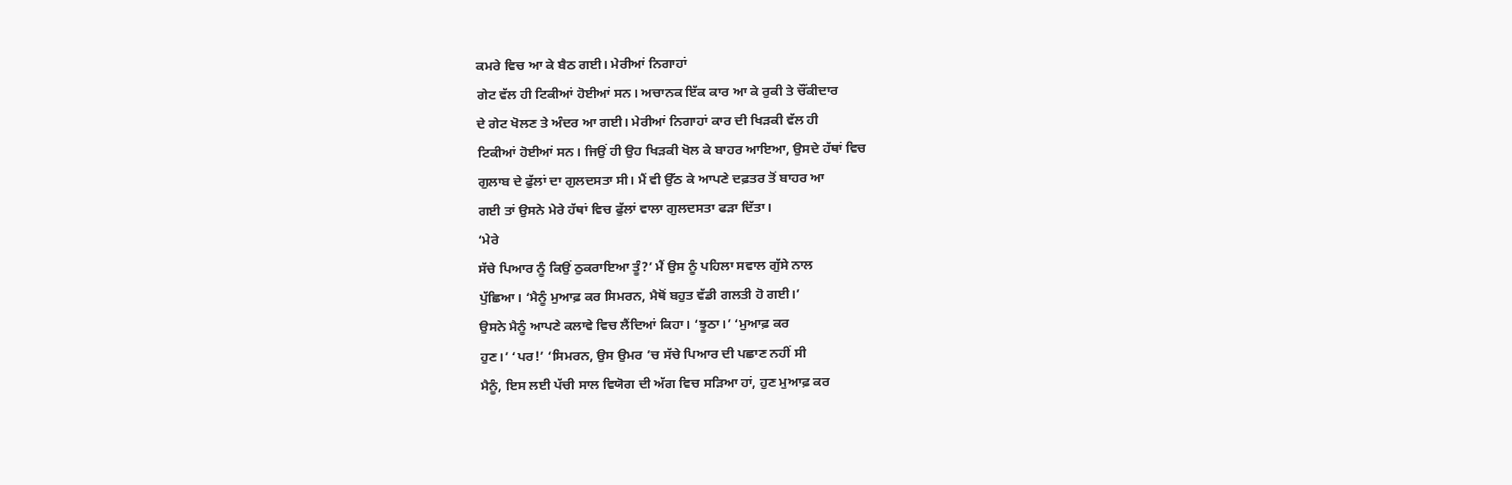ਕਮਰੇ ਵਿਚ ਆ ਕੇ ਬੈਠ ਗਈ। ਮੇਰੀਆਂ ਨਿਗਾਹਾਂ
ਗੇਟ ਵੱਲ ਹੀ ਟਿਕੀਆਂ ਹੋਈਆਂ ਸਨ। ਅਚਾਨਕ ਇੱਕ ਕਾਰ ਆ ਕੇ ਰੁਕੀ ਤੇ ਚੌਂਕੀਦਾਰ
ਦੇ ਗੇਟ ਖੋਲਣ ਤੇ ਅੰਦਰ ਆ ਗਈ। ਮੇਰੀਆਂ ਨਿਗਾਹਾਂ ਕਾਰ ਦੀ ਖਿੜਕੀ ਵੱਲ ਹੀ
ਟਿਕੀਆਂ ਹੋਈਆਂ ਸਨ। ਜਿਉਂ ਹੀ ਉਹ ਖਿੜਕੀ ਖੋਲ ਕੇ ਬਾਹਰ ਆਇਆ, ਉਸਦੇ ਹੱਥਾਂ ਵਿਚ
ਗੁਲਾਬ ਦੇ ਫੁੱਲਾਂ ਦਾ ਗੁਲਦਸਤਾ ਸੀ। ਮੈਂ ਵੀ ਉੱਠ ਕੇ ਆਪਣੇ ਦਫ਼ਤਰ ਤੋਂ ਬਾਹਰ ਆ
ਗਈ ਤਾਂ ਉਸਨੇ ਮੇਰੇ ਹੱਥਾਂ ਵਿਚ ਫੁੱਲਾਂ ਵਾਲਾ ਗੁਲਦਸਤਾ ਫੜਾ ਦਿੱਤਾ।
‘ਮੇਰੇ
ਸੱਚੇ ਪਿਆਰ ਨੂੰ ਕਿਉਂ ਠੁਕਰਾਇਆ ਤੂੰ?’ ਮੈਂ ਉਸ ਨੂੰ ਪਹਿਲਾ ਸਵਾਲ ਗੁੱਸੇ ਨਾਲ
ਪੁੱਛਿਆ। ‘ਮੈਨੂੰ ਮੁਆਫ਼ ਕਰ ਸਿਮਰਨ, ਮੈਥੋਂ ਬਹੁਤ ਵੱਡੀ ਗਲਤੀ ਹੋ ਗਈ।’
ਉਸਨੇ ਮੈਨੂੰ ਆਪਣੇ ਕਲਾਵੇ ਵਿਚ ਲੈਂਦਿਆਂ ਕਿਹਾ। ‘ਝੂਠਾ।’ ‘ਮੁਆਫ਼ ਕਰ
ਹੁਣ।’ ‘ਪਰ!’ ‘ਸਿਮਰਨ, ਉਸ ਉਮਰ ’ਚ ਸੱਚੇ ਪਿਆਰ ਦੀ ਪਛਾਣ ਨਹੀਂ ਸੀ
ਮੈਨੂੰ, ਇਸ ਲਈ ਪੱਚੀ ਸਾਲ ਵਿਯੋਗ ਦੀ ਅੱਗ ਵਿਚ ਸੜਿਆ ਹਾਂ, ਹੁਣ ਮੁਆਫ਼ ਕਰ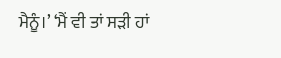ਮੈਨੂੰ।’ ‘ਮੈਂ ਵੀ ਤਾਂ ਸੜੀ ਹਾਂ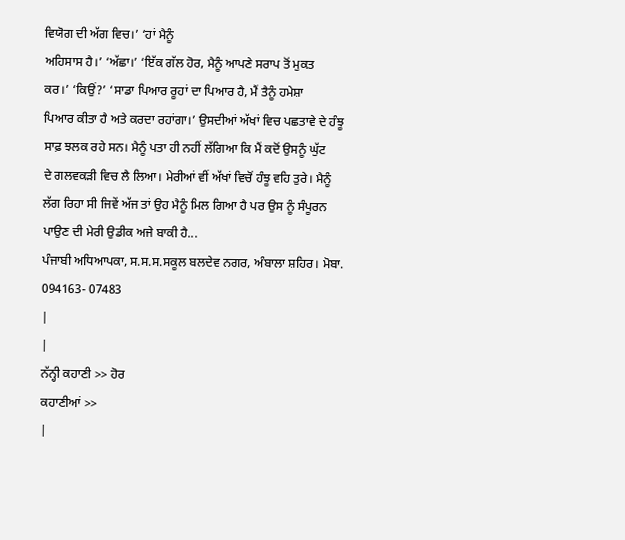ਵਿਯੋਗ ਦੀ ਅੱਗ ਵਿਚ।’ ‘ਹਾਂ ਮੈਨੂੰ
ਅਹਿਸਾਸ ਹੈ।’ ‘ਅੱਛਾ।’ ‘ਇੱਕ ਗੱਲ ਹੋਰ, ਮੈਨੂੰ ਆਪਣੇ ਸਰਾਪ ਤੋਂ ਮੁਕਤ
ਕਰ।’ ‘ਕਿਉਂ?’ ‘ਸਾਡਾ ਪਿਆਰ ਰੂਹਾਂ ਦਾ ਪਿਆਰ ਹੈ, ਮੈਂ ਤੈਨੂੰ ਹਮੇਸ਼ਾ
ਪਿਆਰ ਕੀਤਾ ਹੈ ਅਤੇ ਕਰਦਾ ਰਹਾਂਗਾ।’ ਉਸਦੀਆਂ ਅੱਖਾਂ ਵਿਚ ਪਛਤਾਵੇ ਦੇ ਹੰਝੂ
ਸਾਫ਼ ਝਲਕ ਰਹੇ ਸਨ। ਮੈਨੂੰ ਪਤਾ ਹੀ ਨਹੀਂ ਲੱਗਿਆ ਕਿ ਮੈਂ ਕਦੋਂ ਉਸਨੂੰ ਘੁੱਟ
ਦੇ ਗਲਵਕੜੀ ਵਿਚ ਲੈ ਲਿਆ। ਮੇਰੀਆਂ ਵੀਂ ਅੱਖਾਂ ਵਿਚੋਂ ਹੰਝੂ ਵਹਿ ਤੁਰੇ। ਮੈਨੂੰ
ਲੱਗ ਰਿਹਾ ਸੀ ਜਿਵੇਂ ਅੱਜ ਤਾਂ ਉਹ ਮੈਨੂੰ ਮਿਲ ਗਿਆ ਹੈ ਪਰ ਉਸ ਨੂੰ ਸੰਪੂਰਨ
ਪਾਉਣ ਦੀ ਮੇਰੀ ਉਡੀਕ ਅਜੇ ਬਾਕੀ ਹੈ...
ਪੰਜਾਬੀ ਅਧਿਆਪਕਾ, ਸ.ਸ.ਸ.ਸਕੂਲ ਬਲਦੇਵ ਨਗਰ, ਅੰਬਾਲਾ ਸ਼ਹਿਰ। ਮੋਬਾ.
094163- 07483
|
|
ਨੱਨ੍ਹੀ ਕਹਾਣੀ >> ਹੋਰ
ਕਹਾਣੀਆਂ >>
|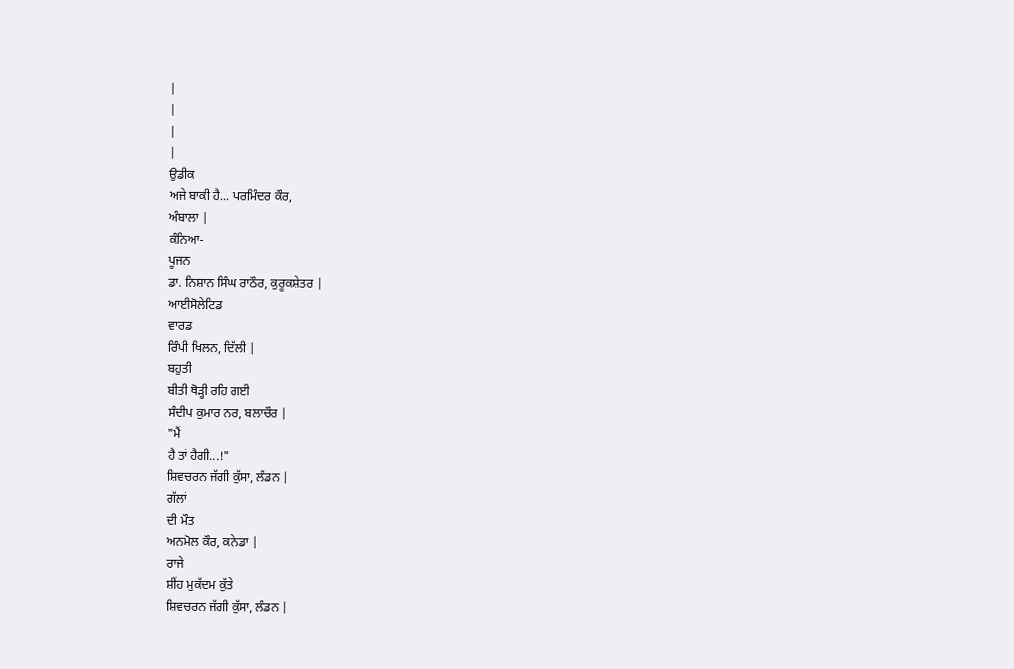|
|
|
|
ਉਡੀਕ
ਅਜੇ ਬਾਕੀ ਹੈ... ਪਰਮਿੰਦਰ ਕੌਰ,
ਅੰਬਾਲਾ |
ਕੰਨਿਆ-
ਪੂਜਨ
ਡਾ. ਨਿਸ਼ਾਨ ਸਿੰਘ ਰਾਠੌਰ, ਕੁਰੂਕਸ਼ੇਤਰ |
ਆਈਸੋਲੇਟਿਡ
ਵਾਰਡ
ਰਿੰਪੀ ਖਿਲਨ, ਦਿੱਲੀ |
ਬਹੁਤੀ
ਬੀਤੀ ਥੋੜ੍ਹੀ ਰਹਿ ਗਈ
ਸੰਦੀਪ ਕੁਮਾਰ ਨਰ, ਬਲਾਚੌਰ |
"ਮੈਂ
ਹੈ ਤਾਂ ਹੈਗੀ...!"
ਸ਼ਿਵਚਰਨ ਜੱਗੀ ਕੁੱਸਾ, ਲੰਡਨ |
ਗੱਲਾਂ
ਦੀ ਮੌਤ
ਅਨਮੋਲ ਕੌਰ, ਕਨੇਡਾ |
ਰਾਜੇ
ਸ਼ੀਂਹ ਮੁਕੱਦਮ ਕੁੱਤੇ
ਸ਼ਿਵਚਰਨ ਜੱਗੀ ਕੁੱਸਾ, ਲੰਡਨ |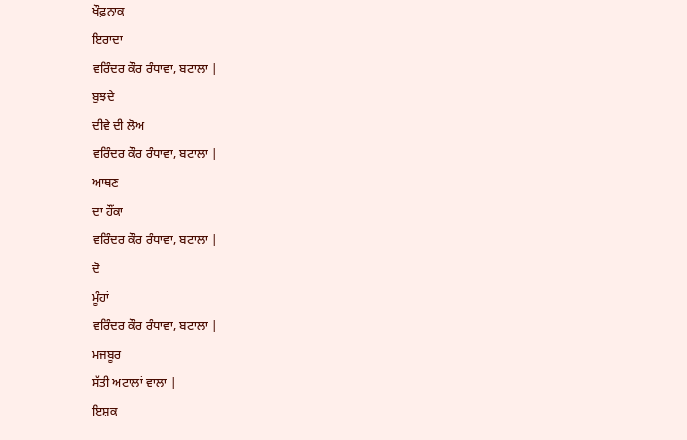ਖੌਫ਼ਨਾਕ
ਇਰਾਦਾ
ਵਰਿੰਦਰ ਕੌਰ ਰੰਧਾਵਾ, ਬਟਾਲਾ |
ਬੁਝਦੇ
ਦੀਵੇ ਦੀ ਲੋਅ
ਵਰਿੰਦਰ ਕੌਰ ਰੰਧਾਵਾ, ਬਟਾਲਾ |
ਆਥਣ
ਦਾ ਹੌਂਕਾ
ਵਰਿੰਦਰ ਕੌਰ ਰੰਧਾਵਾ, ਬਟਾਲਾ |
ਦੋ
ਮੂੰਹਾਂ
ਵਰਿੰਦਰ ਕੌਰ ਰੰਧਾਵਾ, ਬਟਾਲਾ |
ਮਜਬੂਰ
ਸੱਤੀ ਅਟਾਲਾਂ ਵਾਲਾ |
ਇਸ਼ਕ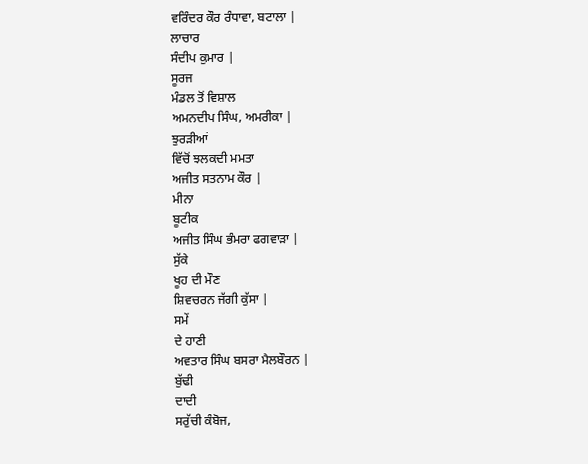ਵਰਿੰਦਰ ਕੌਰ ਰੰਧਾਵਾ, ਬਟਾਲਾ |
ਲਾਚਾਰ
ਸੰਦੀਪ ਕੁਮਾਰ |
ਸੂਰਜ
ਮੰਡਲ ਤੋਂ ਵਿਸ਼ਾਲ
ਅਮਨਦੀਪ ਸਿੰਘ, ਅਮਰੀਕਾ |
ਝੁਰੜੀਆਂ
ਵਿੱਚੋਂ ਝਲਕਦੀ ਮਮਤਾ
ਅਜੀਤ ਸਤਨਾਮ ਕੌਰ |
ਮੀਨਾ
ਬੂਟੀਕ
ਅਜੀਤ ਸਿੰਘ ਭੰਮਰਾ ਫਗਵਾੜਾ |
ਸੁੱਕੇ
ਖੂਹ ਦੀ ਮੌਣ
ਸ਼ਿਵਚਰਨ ਜੱਗੀ ਕੁੱਸਾ |
ਸਮੇਂ
ਦੇ ਹਾਣੀ
ਅਵਤਾਰ ਸਿੰਘ ਬਸਰਾ ਮੈਲਬੌਰਨ |
ਬੁੱਢੀ
ਦਾਦੀ
ਸਰੁੱਚੀ ਕੰਬੋਜ,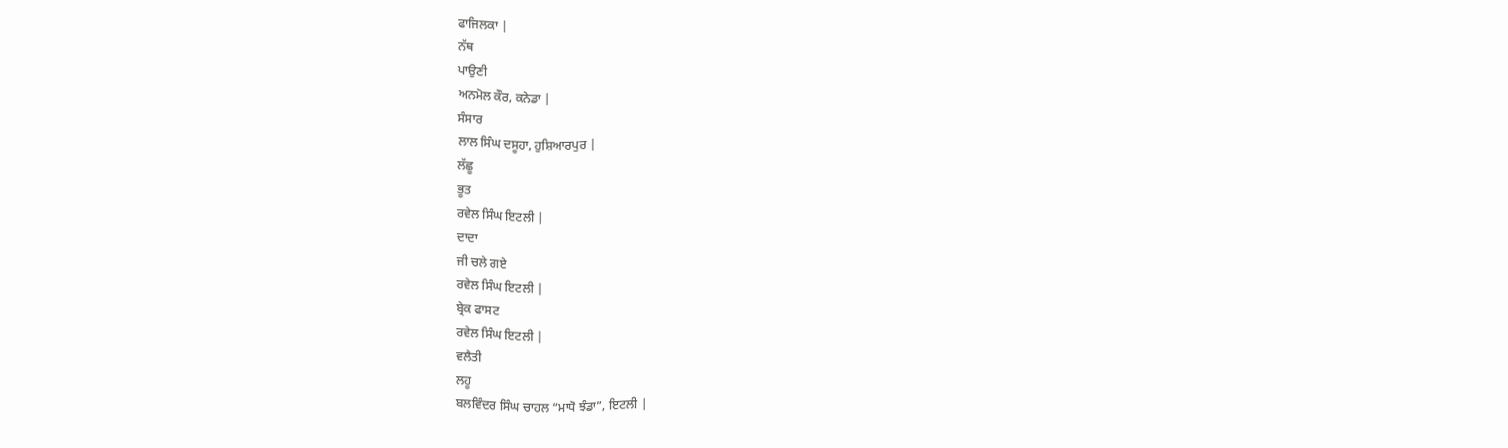ਫਾਜਿਲਕਾ |
ਨੱਥ
ਪਾਉਣੀ
ਅਨਮੋਲ ਕੌਰ, ਕਨੇਡਾ |
ਸੰਸਾਰ
ਲਾਲ ਸਿੰਘ ਦਸੂਹਾ, ਹੁਸ਼ਿਆਰਪੁਰ |
ਲੱਛੂ
ਭੂਤ
ਰਵੇਲ ਸਿੰਘ ਇਟਲੀ |
ਦਾਦਾ
ਜੀ ਚਲੇ ਗਏ
ਰਵੇਲ ਸਿੰਘ ਇਟਲੀ |
ਬ੍ਰੇਕ ਫਾਸਟ
ਰਵੇਲ ਸਿੰਘ ਇਟਲੀ |
ਵਲੈਤੀ
ਲਹੂ
ਬਲਵਿੰਦਰ ਸਿੰਘ ਚਾਹਲ “ਮਾਧੋ ਝੰਡਾ”, ਇਟਲੀ |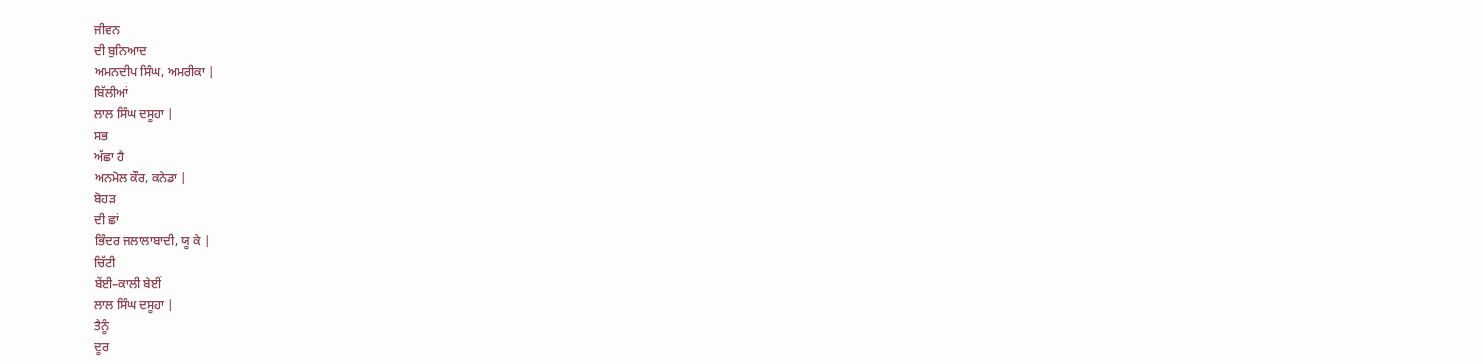ਜੀਵਨ
ਦੀ ਬੁਨਿਆਦ
ਅਮਨਦੀਪ ਸਿੰਘ, ਅਮਰੀਕਾ |
ਬਿੱਲੀਆਂ
ਲਾਲ ਸਿੰਘ ਦਸੂਹਾ |
ਸਭ
ਅੱਛਾ ਹੈ
ਅਨਮੋਲ ਕੌਰ, ਕਨੇਡਾ |
ਬੋਹੜ
ਦੀ ਛਾਂ
ਭਿੰਦਰ ਜਲਾਲਾਬਾਦੀ, ਯੂ ਕੇ |
ਚਿੱਟੀ
ਬੇਂਈ–ਕਾਲੀ ਬੇਈਂ
ਲਾਲ ਸਿੰਘ ਦਸੂਹਾ |
ਤੈਨੂੰ
ਦੂਰ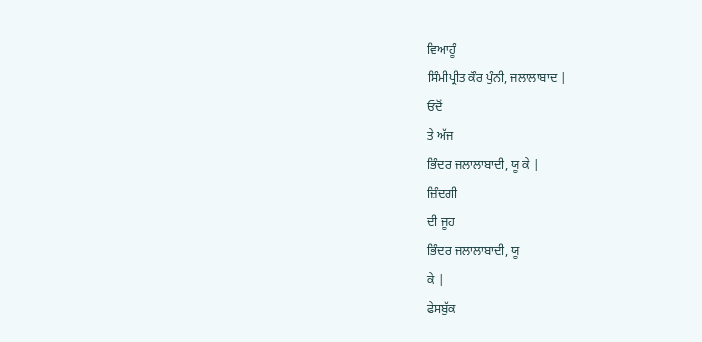ਵਿਆਹੂੰ
ਸਿੰਮੀਪ੍ਰੀਤ ਕੌਰ ਪੁੰਨੀ, ਜਲਾਲਾਬਾਦ |
ਓਦੋਂ
ਤੇ ਅੱਜ
ਭਿੰਦਰ ਜਲਾਲਾਬਾਦੀ, ਯੂ ਕੇ |
ਜ਼ਿੰਦਗੀ
ਦੀ ਜੂਹ
ਭਿੰਦਰ ਜਲਾਲਾਬਾਦੀ, ਯੂ
ਕੇ |
ਫੇਸਬੁੱਕ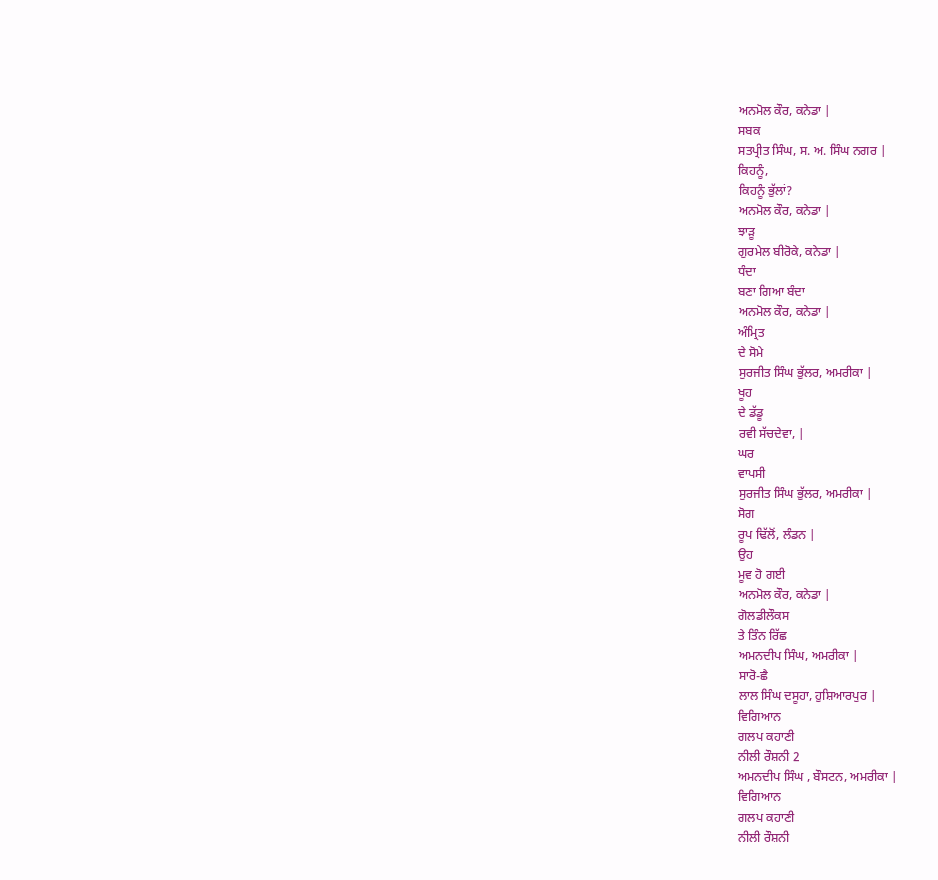ਅਨਮੋਲ ਕੌਰ, ਕਨੇਡਾ |
ਸਬਕ
ਸਤਪ੍ਰੀਤ ਸਿੰਘ, ਸ. ਅ. ਸਿੰਘ ਨਗਰ |
ਕਿਹਨੂੰ,
ਕਿਹਨੂੰ ਭੁੱਲਾਂ?
ਅਨਮੋਲ ਕੌਰ, ਕਨੇਡਾ |
ਝਾੜੂ
ਗੁਰਮੇਲ ਬੀਰੋਕੇ, ਕਨੇਡਾ |
ਧੰਦਾ
ਬਣਾ ਗਿਆ ਬੰਦਾ
ਅਨਮੋਲ ਕੌਰ, ਕਨੇਡਾ |
ਅੰਮ੍ਰਿਤ
ਦੇ ਸੋਮੇ
ਸੁਰਜੀਤ ਸਿੰਘ ਭੁੱਲਰ, ਅਮਰੀਕਾ |
ਖੂਹ
ਦੇ ਡੱਡੂ
ਰਵੀ ਸੱਚਦੇਵਾ, |
ਘਰ
ਵਾਪਸੀ
ਸੁਰਜੀਤ ਸਿੰਘ ਭੁੱਲਰ, ਅਮਰੀਕਾ |
ਸੋਗ
ਰੂਪ ਢਿੱਲੋਂ, ਲੰਡਨ |
ਉਹ
ਮੂਵ ਹੋ ਗਈ
ਅਨਮੋਲ ਕੌਰ, ਕਨੇਡਾ |
ਗੋਲਡੀਲੌਕਸ
ਤੇ ਤਿੰਨ ਰਿੱਛ
ਅਮਨਦੀਪ ਸਿੰਘ, ਅਮਰੀਕਾ |
ਸਾਰੋ-ਛੈ
ਲਾਲ ਸਿੰਘ ਦਸੂਹਾ, ਹੁਸ਼ਿਆਰਪੁਰ |
ਵਿਗਿਆਨ
ਗਲਪ ਕਹਾਣੀ
ਨੀਲੀ ਰੌਸ਼ਨੀ 2
ਅਮਨਦੀਪ ਸਿੰਘ , ਬੌਸਟਨ, ਅਮਰੀਕਾ |
ਵਿਗਿਆਨ
ਗਲਪ ਕਹਾਣੀ
ਨੀਲੀ ਰੌਸ਼ਨੀ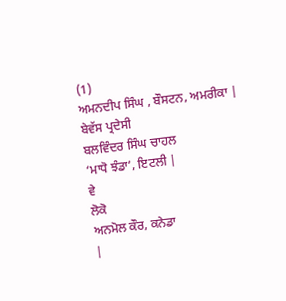(1)
ਅਮਨਦੀਪ ਸਿੰਘ , ਬੌਸਟਨ, ਅਮਰੀਕਾ |
ਬੇਵੱਸ ਪ੍ਰਦੇਸੀ
ਬਲਵਿੰਦਰ ਸਿੰਘ ਚਾਹਲ
‘ਮਾਧੋ ਝੰਡਾ’, ਇਟਲੀ |
ਵੇ
ਲੋਕੋ
ਅਨਮੋਲ ਕੌਰ, ਕਨੇਡਾ
|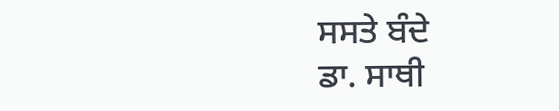ਸਸਤੇ ਬੰਦੇ
ਡਾ. ਸਾਥੀ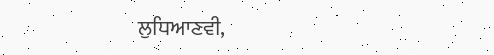ਲੁਧਿਆਣਵੀ,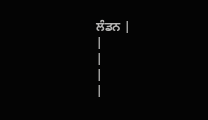ਲੰਡਨ |
|
|
|
|